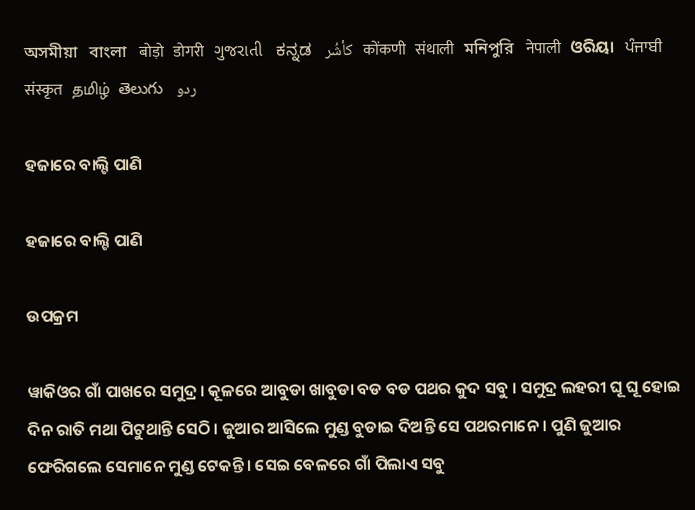অসমীয়া   বাংলা   बोड़ो   डोगरी   ગુજરાતી   ಕನ್ನಡ   كأشُر   कोंकणी   संथाली   মনিপুরি   नेपाली   ଓରିୟା   ਪੰਜਾਬੀ   संस्कृत   தமிழ்  తెలుగు   ردو

ହଜାରେ ବାଲ୍ଟି ପାଣି

ହଜାରେ ବାଲ୍ଟି ପାଣି

ଉପକ୍ରମ

ୱାକିଓର ଗାଁ ପାଖରେ ସମୁଦ୍ର । କୂଳରେ ଆବୁଡା ଖାବୁଡା ବଡ ବଡ ପଥର କୁଦ ସବୁ । ସମୁଦ୍ର ଲହରୀ ଘୂ ଘୂ ହୋଇ ଦିନ ରାତି ମଥା ପିଟୁଥାନ୍ତି ସେଠି । ଜୁଆର ଆସିଲେ ମୁଣ୍ଡ ବୁଡାଇ ଦିଅନ୍ତି ସେ ପଥରମାନେ । ପୁଣି ଜୁଆର ଫେରିଗଲେ ସେମାନେ ମୁଣ୍ଡ ଟେକନ୍ତି । ସେଇ ବେଳରେ ଗାଁ ପିଲାଏ ସବୁ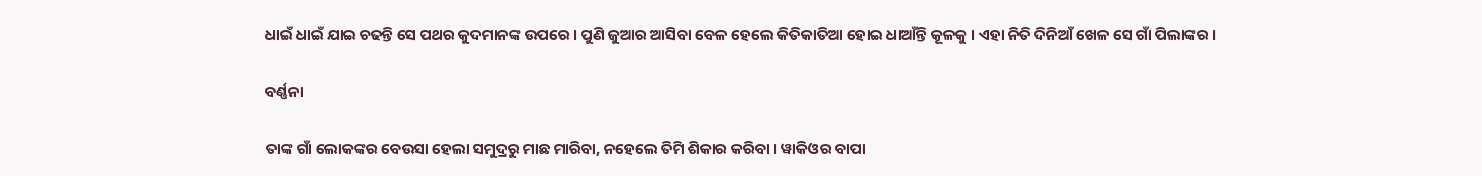ଧାଇଁ ଧାଇଁ ଯାଇ ଚଢନ୍ତି ସେ ପଥର କୁଦମାନଙ୍କ ଉପରେ । ପୁଣି ଜୁଆର ଆସିବା ବେଳ ହେଲେ କିତିକାତିଆ ହୋଇ ଧାଆଁନ୍ତି କୂଳକୁ । ଏହା ନିତି ଦିନିଆଁ ଖେଳ ସେ ଗାଁ ପିଲାଙ୍କର ।

ବର୍ଣ୍ଣନା

ତାଙ୍କ ଗାଁ ଲୋକଙ୍କର ବେଉସା ହେଲା ସମୁଦ୍ରରୁ ମାଛ ମାରିବା, ନହେଲେ ତିମି ଶିକାର କରିବା । ୱାକିଓର ବାପା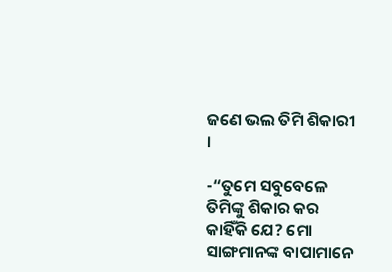ଜଣେ ଭଲ ତିମି ଶିକାରୀ ।

-“ତୁମେ ସବୁବେଳେ ତିମିଙ୍କୁ ଶିକାର କର କାହିଁକି ଯେ? ମୋ ସାଙ୍ଗମାନଙ୍କ ବାପାମାନେ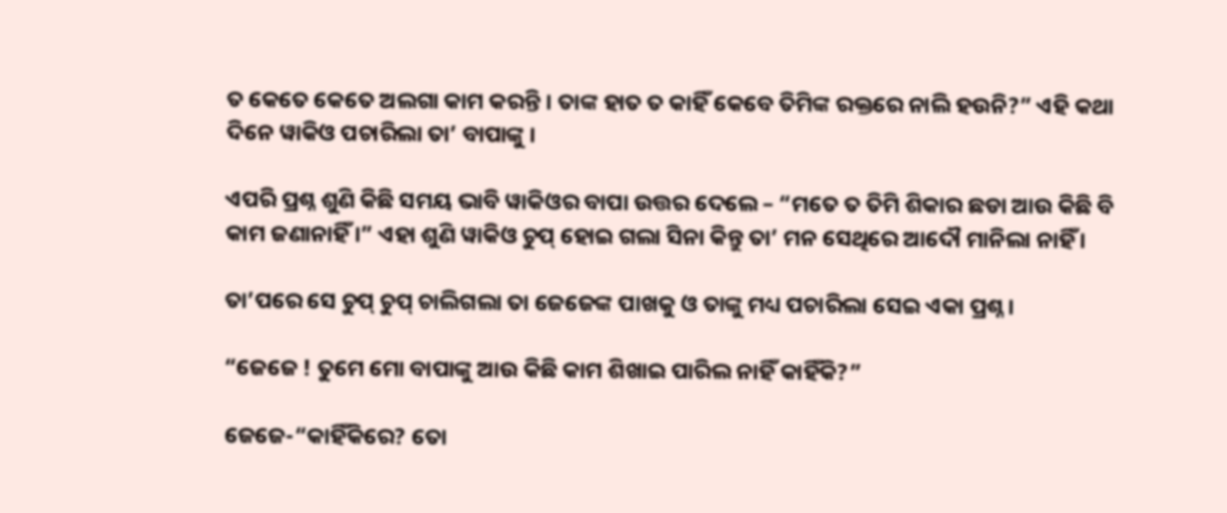ତ କେତେ କେତେ ଅଲଗା କାମ କରନ୍ତି । ତାଙ୍କ ହାତ ତ କାହିଁ କେବେ ତିମିଙ୍କ ରକ୍ତରେ ନାଲି ହଉନି?” ଏହି କଥା ଦିନେ ୱାକିଓ ପଚାରିଲା ତା’ ବାପାଙ୍କୁ ।

ଏପରି ପ୍ରଶ୍ନ ଶୁଣି କିଛି ସମୟ ଭାବି ୱାକିଓର ବାପା ଉତ୍ତର ଦେଲେ – “ମତେ ତ ତିମି ଶିକାର ଛଡା ଆଉ କିଛି ବି କାମ ଜଣାନାହିଁ ।” ଏହା ଶୁଣି ୱାକିଓ ଚୁପ୍ ହୋଇ ଗଲା ସିନା କିନ୍ତୁ ତା’ ମନ ସେଥିରେ ଆଦୌ ମାନିଲା ନାହିଁ ।

ତା’ପରେ ସେ ଚୁପ୍ ଚୁପ୍ ଚାଲିଗଲା ତା ଜେଜେଙ୍କ ପାଖକୁ ଓ ତାଙ୍କୁ ମଧ୍ୟ ପଚାରିଲା ସେଇ ଏକା ପ୍ରଶ୍ନ ।

“ଜେଜେ ! ତୁମେ ମୋ ବାପାଙ୍କୁ ଆଉ କିଛି କାମ ଶିଖାଇ ପାରିଲ ନାହିଁ କାହିଁକି?”

ଜେଜେ-“କାହିଁକିରେ? ତୋ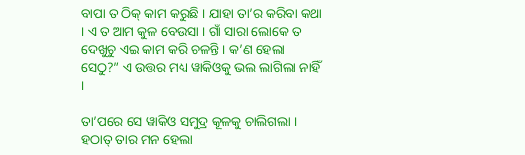ବାପା ତ ଠିକ୍ କାମ କରୁଛି । ଯାହା ତା’ର କରିବା କଥା । ଏ ତ ଆମ କୁଳ ବେଉସା । ଗାଁ ସାରା ଲୋକେ ତ ଦେଖୁଚୁ ଏଇ କାମ କରି ଚଳନ୍ତି । କ’ଣ ହେଲା ସେଠୁ?” ଏ ଉତ୍ତର ମଧ୍ୟ ୱାକିଓକୁ ଭଲ ଲାଗିଲା ନାହିଁ ।

ତା’ପରେ ସେ ୱାକିଓ ସମୁଦ୍ର କୂଳକୁ ଚାଲିଗଲା । ହଠାତ୍ ତାର ମନ ହେଲା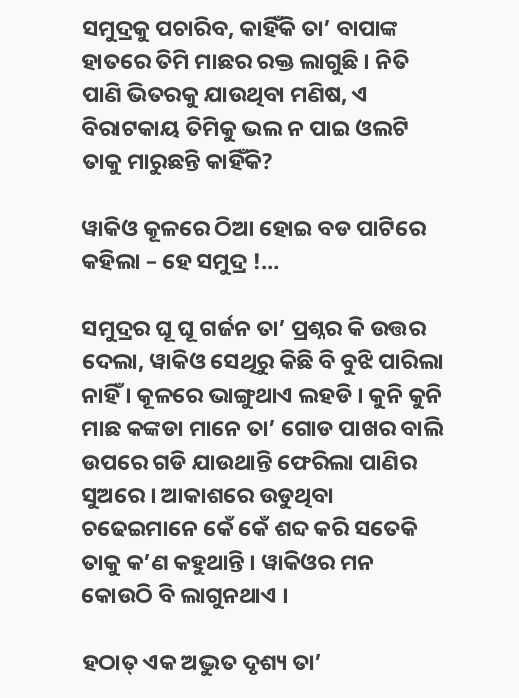ସମୁଦ୍ରକୁ ପଚାରିବ, କାହିଁକି ତା’ ବାପାଙ୍କ ହାତରେ ତିମି ମାଛର ରକ୍ତ ଲାଗୁଛି । ନିତି ପାଣି ଭିତରକୁ ଯାଉଥିବା ମଣିଷ, ଏ ବିରାଟକାୟ ତିମିକୁ ଭଲ ନ ପାଇ ଓଲଟି ତାକୁ ମାରୁଛନ୍ତି କାହିଁକି?

ୱାକିଓ କୂଳରେ ଠିଆ ହୋଇ ବଡ ପାଟିରେ କହିଲା – ହେ ସମୁଦ୍ର !…

ସମୁଦ୍ରର ଘୂ ଘୂ ଗର୍ଜନ ତା’ ପ୍ରଶ୍ନର କି ଉତ୍ତର ଦେଲା, ୱାକିଓ ସେଥିରୁ କିଛି ବି ବୁଝି ପାରିଲା ନାହିଁ । କୂଳରେ ଭାଙ୍ଗୁଥାଏ ଲହଡି । କୁନି କୁନି ମାଛ କଙ୍କଡା ମାନେ ତା’ ଗୋଡ ପାଖର ବାଲି ଉପରେ ଗଡି ଯାଉଥାନ୍ତି ଫେରିଲା ପାଣିର ସୁଅରେ । ଆକାଶରେ ଉଡୁଥିବା ଚଢେଇମାନେ କେଁ କେଁ ଶବ୍ଦ କରି ସତେକି ତାକୁ କ’ଣ କହୁଥାନ୍ତି । ୱାକିଓର ମନ କୋଉଠି ବି ଲାଗୁନଥାଏ ।

ହଠାତ୍ ଏକ ଅଦ୍ଭୁତ ଦୃଶ୍ୟ ତା’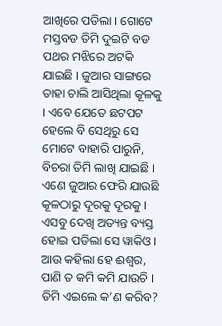ଆଖିରେ ପଡିଲା । ଗୋଟେ ମସ୍ତବଡ ତିମି ଦୁଇଟି ବଡ ପଥର ମଝିରେ ଅଟକି ଯାଇଛି । ଜୁଆର ସାଙ୍ଗରେ ତାହା ଚାଲି ଆସିଥିଲା କୂଳକୁ । ଏବେ ଯେତେ ଛଟପଟ ହେଲେ ବି ସେଥିରୁ ସେ ମୋଟେ ବାହାରି ପାରୁନି, ବିଚରା ତିମି ଲାଖି ଯାଇଛି । ଏଣେ ଜୁଆର ଫେରି ଯାଉଛି କୂଳଠାରୁ ଦୂରକୁ ଦୂରକୁ । ଏସବୁ ଦେଖି ଅତ୍ୟନ୍ତ ବ୍ୟସ୍ତ ହୋଇ ପଡିଲା ସେ ୱାକିଓ । ଆଉ କହିଲା ହେ ଈଶ୍ୱର, ପାଣି ତ କମି କମି ଯାଉଚି । ତିମି ଏଇଲେ କ’ଣ କରିବ?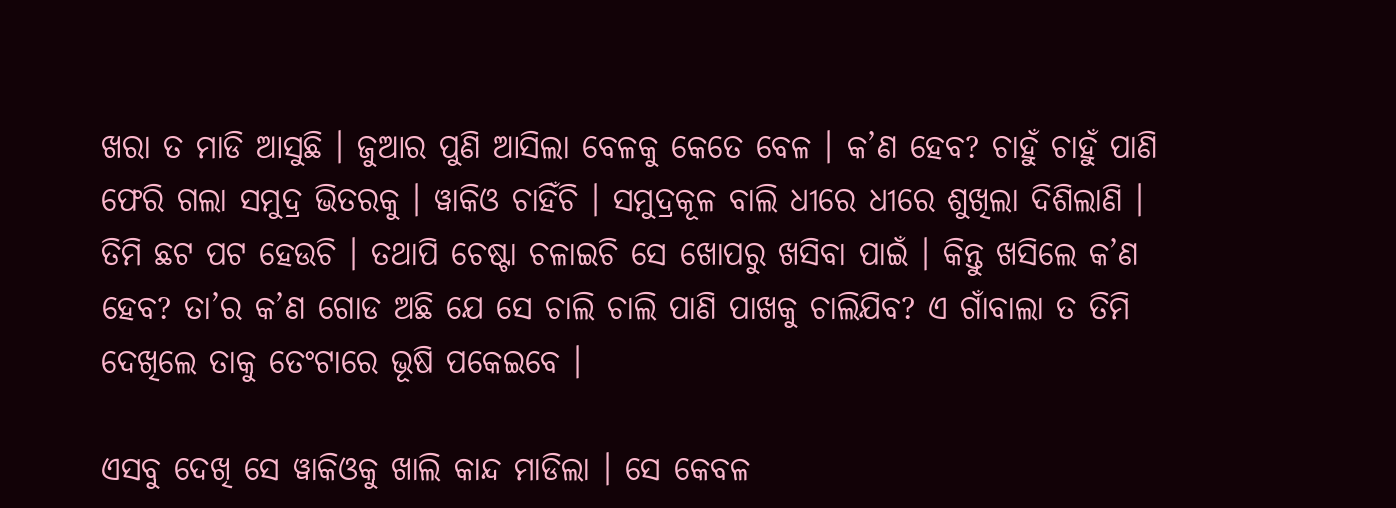ଖରା ତ ମାଡି ଆସୁଛି । ଜୁଆର ପୁଣି ଆସିଲା ବେଳକୁ କେତେ ବେଳ । କ’ଣ ହେବ? ଚାହୁଁ ଚାହୁଁ ପାଣି ଫେରି ଗଲା ସମୁଦ୍ର ଭିତରକୁ । ୱାକିଓ ଚାହିଁଚି । ସମୁଦ୍ରକୂଳ ବାଲି ଧୀରେ ଧୀରେ ଶୁଖିଲା ଦିଶିଲାଣି । ତିମି ଛଟ ପଟ ହେଉଚି । ତଥାପି ଚେଷ୍ଟା ଚଳାଇଚି ସେ ଖୋପରୁ ଖସିବା ପାଇଁ । କିନ୍ତୁ ଖସିଲେ କ’ଣ ହେବ? ତା’ର କ’ଣ ଗୋଡ ଅଛି ଯେ ସେ ଚାଲି ଚାଲି ପାଣି ପାଖକୁ ଚାଲିଯିବ? ଏ ଗାଁବାଲା ତ ତିମି ଦେଖିଲେ ତାକୁ ତେଂଟାରେ ଭୂଷି ପକେଇବେ ।

ଏସବୁ ଦେଖି ସେ ୱାକିଓକୁ ଖାଲି କାନ୍ଦ ମାଡିଲା । ସେ କେବଳ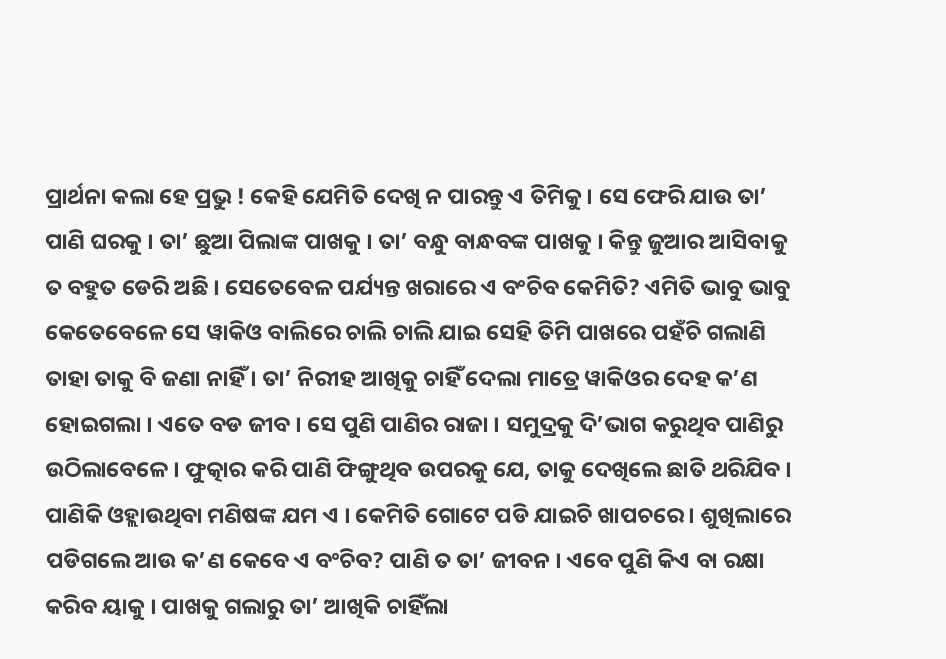ପ୍ରାର୍ଥନା କଲା ହେ ପ୍ରଭୁ ! କେହି ଯେମିତି ଦେଖି ନ ପାରନ୍ତୁ ଏ ତିମିକୁ । ସେ ଫେରି ଯାଉ ତା’ ପାଣି ଘରକୁ । ତା’ ଛୁଆ ପିଲାଙ୍କ ପାଖକୁ । ତା’ ବନ୍ଧୁ ବାନ୍ଧବଙ୍କ ପାଖକୁ । କିନ୍ତୁ ଜୁଆର ଆସିବାକୁ ତ ବହୁତ ଡେରି ଅଛି । ସେତେବେଳ ପର୍ଯ୍ୟନ୍ତ ଖରାରେ ଏ ବଂଚିବ କେମିତି? ଏମିତି ଭାବୁ ଭାବୁ କେତେବେଳେ ସେ ୱାକିଓ ବାଲିରେ ଚାଲି ଚାଲି ଯାଇ ସେହି ତିମି ପାଖରେ ପହଁଚି ଗଲାଣି ତାହା ତାକୁ ବି ଜଣା ନାହିଁ । ତା’ ନିରୀହ ଆଖିକୁ ଚାହିଁ ଦେଲା ମାତ୍ରେ ୱାକିଓର ଦେହ କ’ଣ ହୋଇଗଲା । ଏତେ ବଡ ଜୀବ । ସେ ପୁଣି ପାଣିର ରାଜା । ସମୁଦ୍ରକୁ ଦି’ଭାଗ କରୁଥିବ ପାଣିରୁ ଉଠିଲାବେଳେ । ଫୁତ୍କାର କରି ପାଣି ଫିଙ୍ଗୁଥିବ ଉପରକୁ ଯେ, ତାକୁ ଦେଖିଲେ ଛାତି ଥରିଯିବ । ପାଣିକି ଓହ୍ଲାଉଥିବା ମଣିଷଙ୍କ ଯମ ଏ । କେମିତି ଗୋଟେ ପଡି ଯାଇଚି ଖାପଚରେ । ଶୁଖିଲାରେ ପଡିଗଲେ ଆଉ କ’ଣ କେବେ ଏ ବଂଚିବ? ପାଣି ତ ତା’ ଜୀବନ । ଏବେ ପୁଣି କିଏ ବା ରକ୍ଷା କରିବ ୟାକୁ । ପାଖକୁ ଗଲାରୁ ତା’ ଆଖିକି ଚାହିଁଲା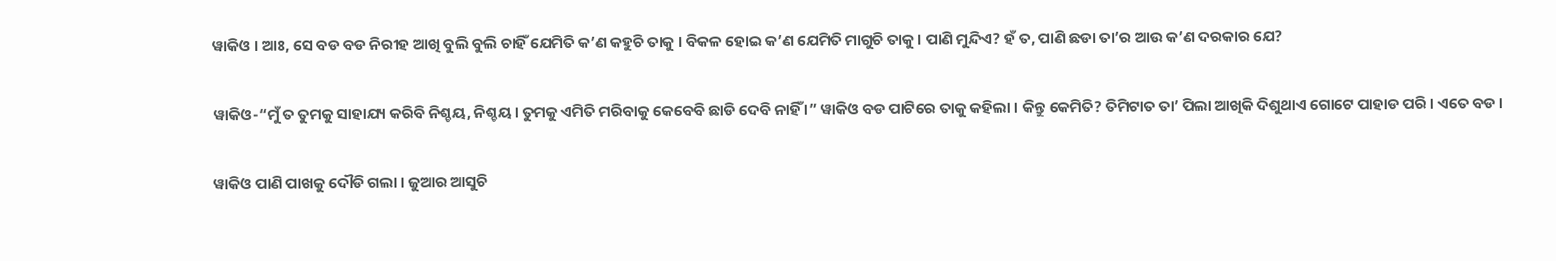ୱାକିଓ । ଆଃ, ସେ ବଡ ବଡ ନିରୀହ ଆଖି ବୁଲି ବୁଲି ଚାହିଁ ଯେମିତି କ’ଣ କହୁଚି ତାକୁ । ବିକଳ ହୋଇ କ’ଣ ଯେମିତି ମାଗୁଚି ତାକୁ । ପାଣି ମୁନ୍ଦିଏ? ହଁ ତ, ପାଣି ଛଡା ତା’ର ଆଉ କ’ଣ ଦରକାର ଯେ?

ୱାକିଓ-“ମୁଁ ତ ତୁମକୁ ସାହାଯ୍ୟ କରିବି ନିଶ୍ଚୟ, ନିଶ୍ଚୟ । ତୁମକୁ ଏମିତି ମରିବାକୁ କେବେବି ଛାଡି ଦେବି ନାହିଁ ।” ୱାକିଓ ବଡ ପାଟିରେ ତାକୁ କହିଲା । କିନ୍ତୁ କେମିତି? ତିମିଟାତ ତା’ ପିଲା ଆଖିକି ଦିଶୁଥାଏ ଗୋଟେ ପାହାଡ ପରି । ଏତେ ବଡ ।

ୱାକିଓ ପାଣି ପାଖକୁ ଦୌଡି ଗଲା । ଜୁଆର ଆସୁଚି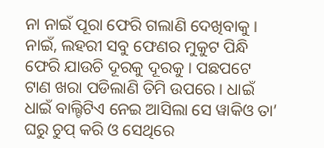ନା ନାଇଁ ପୂରା ଫେରି ଗଲାଣି ଦେଖିବାକୁ । ନାଇଁ, ଲହରୀ ସବୁ ଫେଣର ମୁକୁଟ ପିନ୍ଧି ଫେରି ଯାଉଚି ଦୂରକୁ ଦୂରକୁ । ପଛପଟେ ଟାଣ ଖରା ପଡିଲାଣି ତିମି ଉପରେ । ଧାଇଁ ଧାଇଁ ବାଲ୍ଟିଟିଏ ନେଇ ଆସିଲା ସେ ୱାକିଓ ତା’ ଘରୁ ଚୁପ୍ କରି ଓ ସେଥିରେ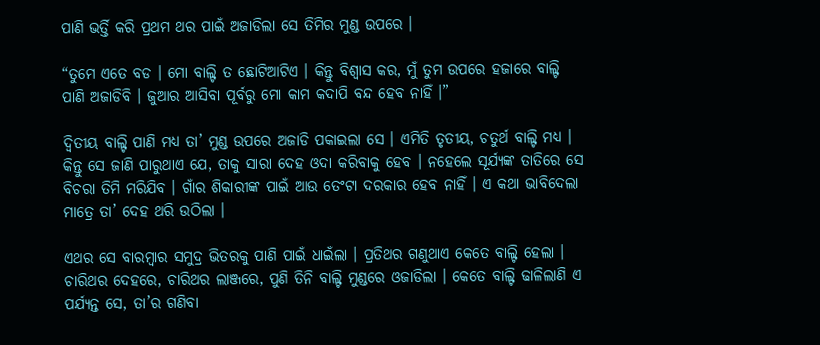ପାଣି ଭର୍ତ୍ତି କରି ପ୍ରଥମ ଥର ପାଇଁ ଅଜାଡିଲା ସେ ତିମିର ମୁଣ୍ଡ ଉପରେ ।

“ତୁମେ ଏତେ ବଡ । ମୋ ବାଲ୍ଟି ତ ଛୋଟିଆଟିଏ । କିନ୍ତୁ ବିଶ୍ୱାସ କର, ମୁଁ ତୁମ ଉପରେ ହଜାରେ ବାଲ୍ଟି ପାଣି ଅଜାଡିବି । ଜୁଆର ଆସିବା ପୂର୍ବରୁ ମୋ କାମ କଦାପି ବନ୍ଦ ହେବ ନାହିଁ ।”

ଦ୍ୱିତୀୟ ବାଲ୍ଟି ପାଣି ମଧ୍ୟ ତା’ ମୁଣ୍ଡ ଉପରେ ଅଜାଡି ପକାଇଲା ସେ । ଏମିତି ତୃତୀୟ, ଚତୁର୍ଥ ବାଲ୍ଟି ମଧ୍ୟ । କିନ୍ତୁ ସେ ଜାଣି ପାରୁଥାଏ ଯେ, ତାକୁ ସାରା ଦେହ ଓଦା କରିବାକୁ ହେବ । ନହେଲେ ସୂର୍ଯ୍ୟଙ୍କ ତାତିରେ ସେ ବିଚରା ତିମି ମରିଯିବ । ଗାଁର ଶିକାରୀଙ୍କ ପାଇଁ ଆଉ ତେଂଟା ଦରକାର ହେବ ନାହିଁ । ଏ କଥା ଭାବିଦେଲା ମାତ୍ରେ ତା’ ଦେହ ଥରି ଉଠିଲା ।

ଏଥର ସେ ବାରମ୍ବାର ସମୁଦ୍ର ଭିତରକୁ ପାଣି ପାଇଁ ଧାଇଁଲା । ପ୍ରତିଥର ଗଣୁଥାଏ କେତେ ବାଲ୍ଟି ହେଲା । ଚାରିଥର ଦେହରେ, ଚାରିଥର ଲାଞ୍ଜରେ, ପୁଣି ତିନି ବାଲ୍ଟି ମୁଣ୍ଡରେ ଓଜାଡିଲା । କେତେ ବାଲ୍ଟି ଢାଳିଲାଣି ଏ ପର୍ଯ୍ୟନ୍ତ ସେ, ତା’ର ଗଣିବା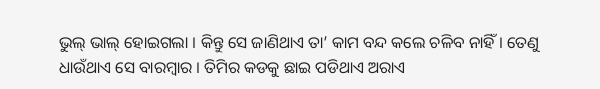ଭୁଲ୍ ଭାଲ୍ ହୋଇଗଲା । କିନ୍ତୁ ସେ ଜାଣିଥାଏ ତା’ କାମ ବନ୍ଦ କଲେ ଚଳିବ ନାହିଁ । ତେଣୁ ଧାଉଁଥାଏ ସେ ବାରମ୍ବାର । ତିମିର କଡକୁ ଛାଇ ପଡିଥାଏ ଅରାଏ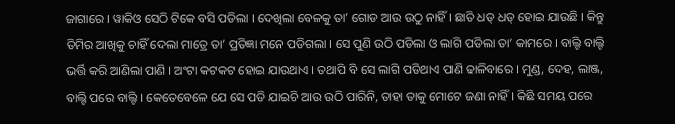ଜାଗାରେ । ୱାକିଓ ସେଠି ଟିକେ ବସି ପଡିଲା । ଦେଖିଲା ବେଳକୁ ତା’ ଗୋଡ ଆଉ ଉଠୁ ନାହିଁ । ଛାତି ଧଡ୍ ଧଡ୍ ହୋଇ ଯାଉଛି । କିନ୍ତୁ ତିମିର ଆଖିକୁ ଚାହିଁ ଦେଲା ମାତ୍ରେ ତା’ ପ୍ରତିଜ୍ଞା ମନେ ପଡିଗଲା । ସେ ପୁଣି ଉଠି ପଡିଲା ଓ ଲାଗି ପଡିଲା ତା’ କାମରେ । ବାଲ୍ଟି ବାଲ୍ଟି ଭର୍ତ୍ତି କରି ଆଣିଲା ପାଣି । ଅଂଟା କଟକଟ ହୋଇ ଯାଉଥାଏ । ତଥାପି ବି ସେ ଲାଗି ପଡିଥାଏ ପାଣି ଢାଳିବାରେ । ମୁଣ୍ଡ, ଦେହ, ଲାଞ୍ଜ, ବାଲ୍ଟି ପରେ ବାଲ୍ଟି । କେତେବେଳେ ଯେ ସେ ପଡି ଯାଇଚି ଆଉ ଉଠି ପାରିନି, ତାହା ତାକୁ ମୋଟେ ଜଣା ନାହିଁ । କିଛି ସମୟ ପରେ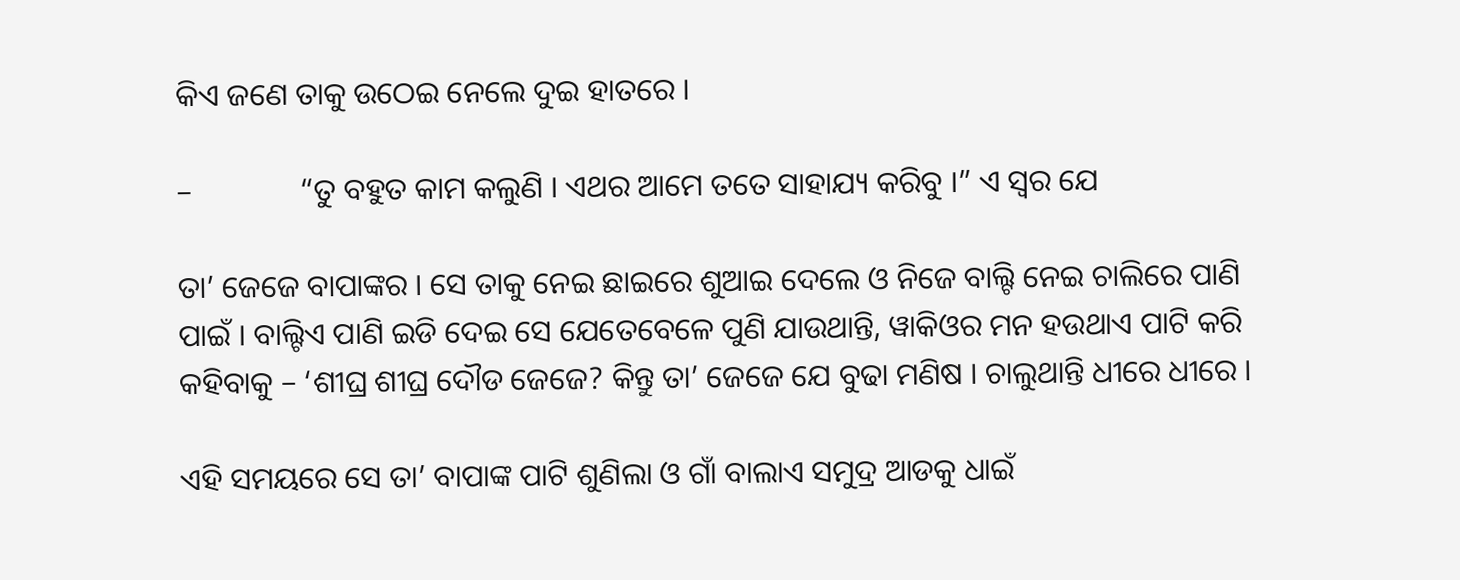କିଏ ଜଣେ ତାକୁ ଉଠେଇ ନେଲେ ଦୁଇ ହାତରେ ।

–              “ତୁ ବହୁତ କାମ କଲୁଣି । ଏଥର ଆମେ ତତେ ସାହାଯ୍ୟ କରିବୁ ।” ଏ ସ୍ୱର ଯେ

ତା’ ଜେଜେ ବାପାଙ୍କର । ସେ ତାକୁ ନେଇ ଛାଇରେ ଶୁଆଇ ଦେଲେ ଓ ନିଜେ ବାଲ୍ଟି ନେଇ ଚାଲିରେ ପାଣି ପାଇଁ । ବାଲ୍ଟିଏ ପାଣି ଇଡି ଦେଇ ସେ ଯେତେବେଳେ ପୁଣି ଯାଉଥାନ୍ତି, ୱାକିଓର ମନ ହଉଥାଏ ପାଟି କରି କହିବାକୁ – ‘ଶୀଘ୍ର ଶୀଘ୍ର ଦୌଡ ଜେଜେ? କିନ୍ତୁ ତା’ ଜେଜେ ଯେ ବୁଢା ମଣିଷ । ଚାଲୁଥାନ୍ତି ଧୀରେ ଧୀରେ ।

ଏହି ସମୟରେ ସେ ତା’ ବାପାଙ୍କ ପାଟି ଶୁଣିଲା ଓ ଗାଁ ବାଲାଏ ସମୁଦ୍ର ଆଡକୁ ଧାଇଁ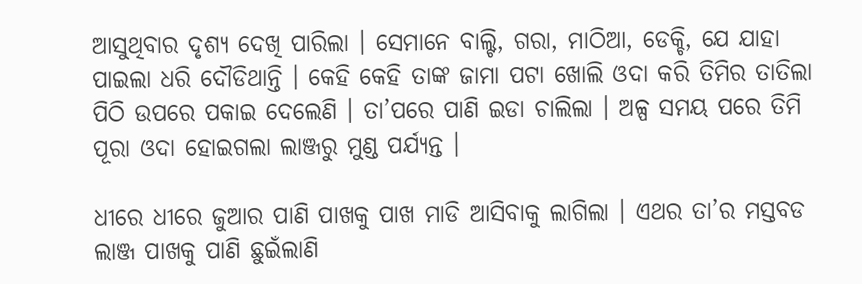ଆସୁଥିବାର ଦୃଶ୍ୟ ଦେଖି ପାରିଲା । ସେମାନେ ବାଲ୍ଟି, ଗରା, ମାଠିଆ, ଡେକ୍ଚି, ଯେ ଯାହା ପାଇଲା ଧରି ଦୌଡିଥାନ୍ତି । କେହି କେହି ତାଙ୍କ ଜାମା ପଟା ଖୋଲି ଓଦା କରି ତିମିର ତାତିଲା ପିଠି ଉପରେ ପକାଇ ଦେଲେଣି । ତା’ପରେ ପାଣି ଇଡା ଚାଲିଲା । ଅଳ୍ପ ସମୟ ପରେ ତିମି ପୂରା ଓଦା ହୋଇଗଲା ଲାଞ୍ଜରୁ ମୁଣ୍ଡ ପର୍ଯ୍ୟନ୍ତ ।

ଧୀରେ ଧୀରେ ଜୁଆର ପାଣି ପାଖକୁ ପାଖ ମାଡି ଆସିବାକୁ ଲାଗିଲା । ଏଥର ତା’ର ମସ୍ତବଡ ଲାଞ୍ଜ ପାଖକୁ ପାଣି ଛୁଇଁଲାଣି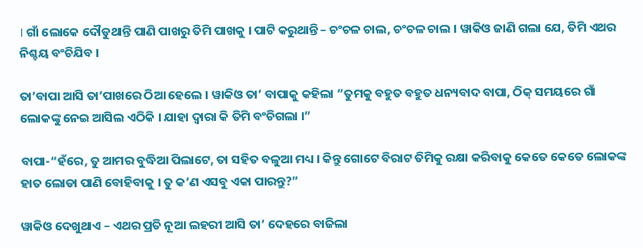। ଗାଁ ଲୋକେ ଦୌଡୁଥାନ୍ତି ପାଣି ପାଖରୁ ତିମି ପାଖକୁ । ପାଟି କରୁଥାନ୍ତି – ଚଂଚଳ ଚାଲ, ଚଂଚଳ ଚାଲ । ୱାକିଓ ଜାଣି ଗଲା ଯେ, ତିମି ଏଥର ନିଶ୍ଚୟ ବଂଚିଯିବ ।

ତା’ବାପା ଆସି ତା’ପାଖରେ ଠିଆ ହେଲେ । ୱାକିଓ ତା’ ବାପାକୁ କହିଲା “ତୁମକୁ ବହୁତ ବହୁତ ଧନ୍ୟବାଦ ବାପା, ଠିକ୍ ସମୟରେ ଗାଁ ଲୋକଙ୍କୁ ନେଇ ଆସିଲ ଏଠିକି । ଯାହା ଦ୍ୱାରା କି ତିମି ବଂଚିଗଲା ।”

ବାପା-“ହଁରେ, ତୁ ଆମର ବୁଦ୍ଧିଆ ପିଲାଟେ, ତା ସହିତ ବଳୁଆ ମଧ୍ୟ । କିନ୍ତୁ ଗୋଟେ ବିରାଟ ତିମିକୁ ରକ୍ଷା କରିବାକୁ କେତେ କେତେ ଲୋକଙ୍କ ହାତ ଲୋଡା ପାଣି ବୋହିବାକୁ । ତୁ କ’ଣ ଏସବୁ ଏକା ପାରନ୍ତୁ?”

ୱାକିଓ ଦେଖୁଥାଏ – ଏଥର ପ୍ରତି ନୂଆ ଲହରୀ ଆସି ତା’ ଦେହରେ ବାଜିଲା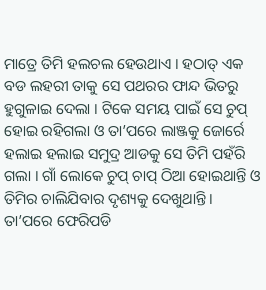ମାତ୍ରେ ତିମି ହଲଚଲ ହେଉଥାଏ । ହଠାତ୍ ଏକ ବଡ ଲହରୀ ତାକୁ ସେ ପଥରର ଫାନ୍ଦ ଭିତରୁ ହୁଗୁଳାଇ ଦେଲା । ଟିକେ ସମୟ ପାଇଁ ସେ ଚୁପ୍ ହୋଇ ରହିଗଲା ଓ ତା’ପରେ ଲାଞ୍ଜକୁ ଜୋର୍ରେ ହଲାଇ ହଲାଇ ସମୁଦ୍ର ଆଡକୁ ସେ ତିମି ପହଁରି ଗଲା । ଗାଁ ଲୋକେ ଚୁପ୍ ଚାପ୍ ଠିଆ ହୋଇଥାନ୍ତି ଓ ତିମିର ଚାଲିଯିବାର ଦୃଶ୍ୟକୁ ଦେଖୁଥାନ୍ତି । ତା’ପରେ ଫେରିପଡି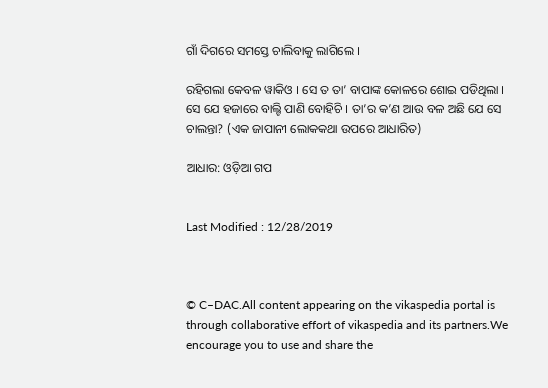ଗାଁ ଦିଗରେ ସମସ୍ତେ ଚାଲିବାକୁ ଲାଗିଲେ ।

ରହିଗଲା କେବଳ ୱାକିଓ । ସେ ତ ତା’ ବାପାଙ୍କ କୋଳରେ ଶୋଇ ପଡିଥିଲା । ସେ ଯେ ହଜାରେ ବାଲ୍ଟି ପାଣି ବୋହିଚି । ତା’ର କ’ଣ ଆଉ ବଳ ଅଛି ଯେ ସେ ଚାଲନ୍ତା? (ଏକ ଜାପାନୀ ଲୋକକଥା ଉପରେ ଆଧାରିତ)

ଆଧାର: ଓଡ଼ିଆ ଗପ


Last Modified : 12/28/2019



© C–DAC.All content appearing on the vikaspedia portal is through collaborative effort of vikaspedia and its partners.We encourage you to use and share the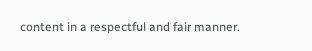content in a respectful and fair manner.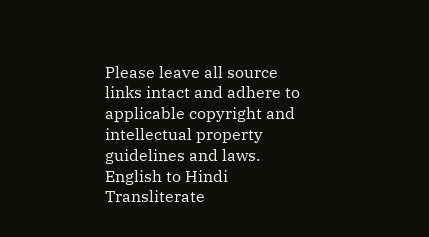Please leave all source links intact and adhere to applicable copyright and intellectual property guidelines and laws.
English to Hindi Transliterate